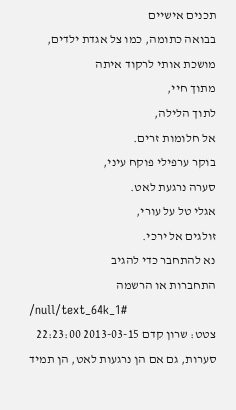תכנים אישיים
בבואה כתומה, כמו צל אגדת ילדים,
מושכת אותי לרקוד איתה
מתוך חיי,
לתוך הלילה,
אל חלומות זרים.
בוקר ערפילי פוקח עיני,
סערה נרגעת לאט.
אגלי טל על עורי,
זולגים אל ירכי.
נא להתחבר כדי להגיב
התחברות או הרשמה
/null/text_64k_1#
צטט: שרון קדם 2013-03-15 22:23:00 סערות, גם אם הן נרגעות לאט, הן תמיד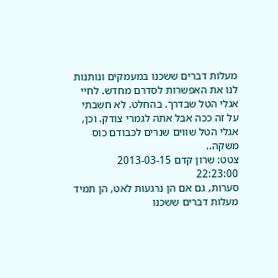מעלות דברים ששכנו במעמקים ונותנות לנו את האפשרות לסדרם מחדש. לחיי אגלי הטל שבדרך. בהחלט. לא חשבתי על זה ככה אבל אתה לגמרי צודק. וכן, אגלי הטל שווים שנרים לכבודם כוס משקה..
צטט: שרון קדם 2013-03-15 22:23:00
סערות, גם אם הן נרגעות לאט, הן תמיד מעלות דברים ששכנו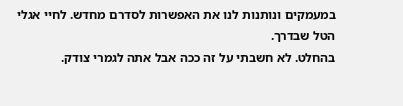במעמקים ונותנות לנו את האפשרות לסדרם מחדש. לחיי אגלי הטל שבדרך.
בהחלט. לא חשבתי על זה ככה אבל אתה לגמרי צודק.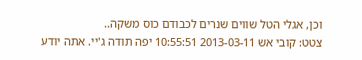וכן, אגלי הטל שווים שנרים לכבודם כוס משקה..
צטט: קובי אש 2013-03-11 10:55:51 יפה תודה ג'יי. אתה יודע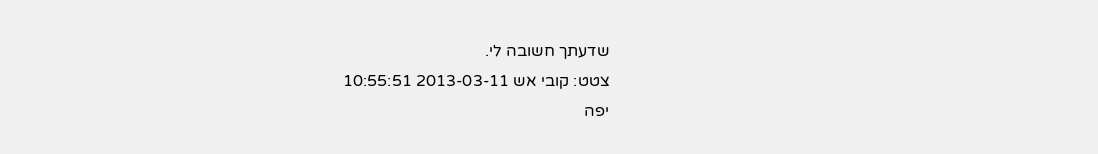שדעתך חשובה לי.
צטט: קובי אש 2013-03-11 10:55:51
יפה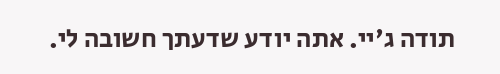תודה ג'יי. אתה יודע שדעתך חשובה לי.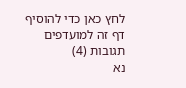לחץ כאן כדי להוסיף דף זה למועדפים
תגובות (4)
נא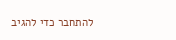להתחבר כדי להגיב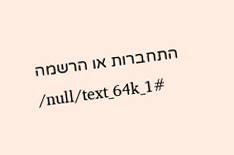התחברות או הרשמה
/null/text_64k_1#